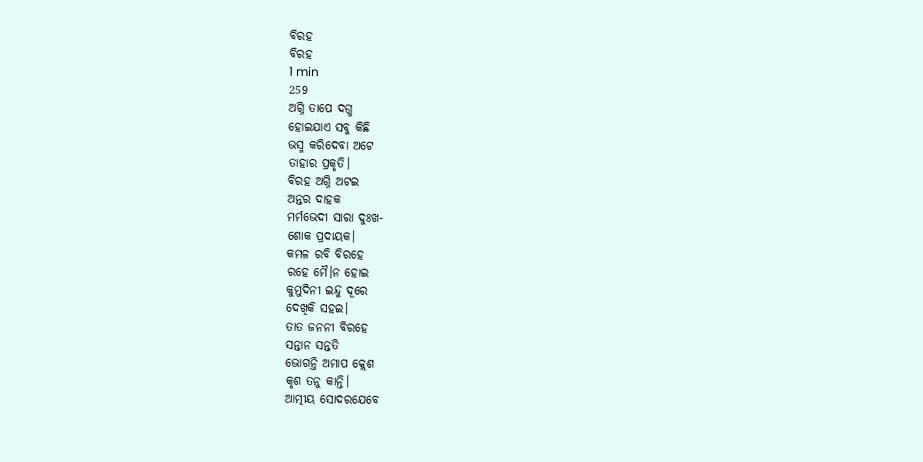ବିରହ
ବିରହ
1 min
259
ଅଗ୍ନି ତାପେ ଦଗ୍ଧ
ହୋଇଯାଏ ସବୁ କିଛି
ଭସ୍ମ କରିଦେବା ଅଟେ
ତାହାର ପ୍ରକୃତି।
ବିରହ ଅଗ୍ନି ଅଟଇ
ଅନ୍ତର ଦାହକ
ମର୍ମଭେଦୀ ସାରା ଦୁଃଖ-
ଶୋକ ପ୍ରଦାୟକ।
କମଳ ରବି ବିରହେ
ରହେ ମୈ।ନ ହୋଇ
କୁମୁଦିନୀ ଇନ୍ଦୁ ଦୂରେ
ଦେଖିକି ସହଇ।
ତାତ ଜନନୀ ବିରହେ
ସନ୍ତାନ ସନ୍ତତି
ଭୋଗନ୍ତି ଅମାପ କ୍ଲେଶ
କୃଶ ତନୁ କାନ୍ତି।
ଆତ୍ମୀୟ ସୋଦରଯେବେ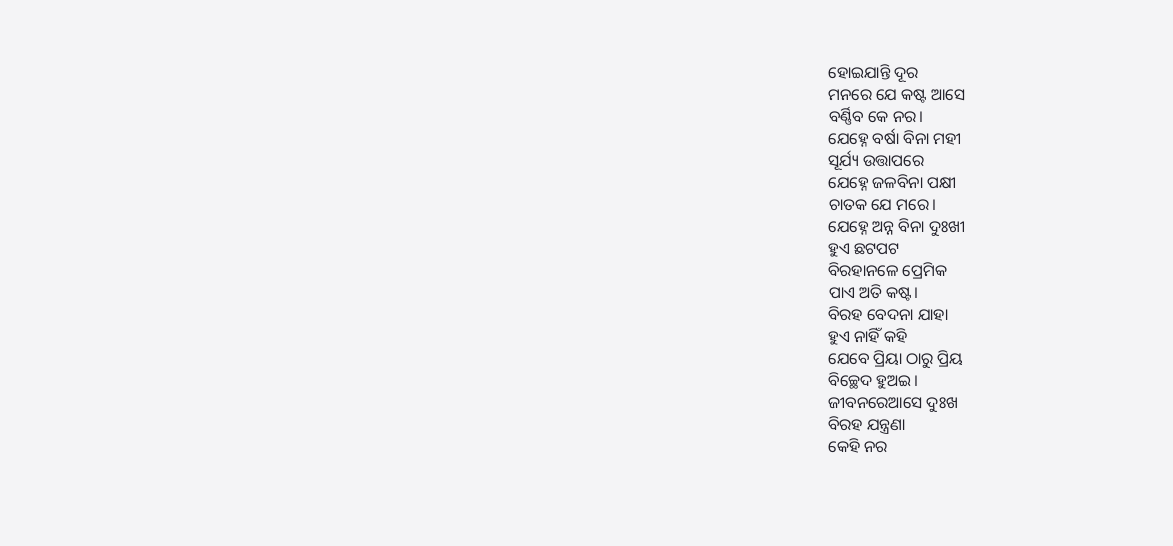ହୋଇଯାନ୍ତି ଦୂର
ମନରେ ଯେ କଷ୍ଟ ଆସେ
ବର୍ଣ୍ଣିବ କେ ନର।
ଯେହ୍ନେ ବର୍ଷା ବିନା ମହୀ
ସୂର୍ଯ୍ୟ ଉତ୍ତାପରେ
ଯେହ୍ନେ ଜଳବିନା ପକ୍ଷୀ
ଚାତକ ଯେ ମରେ।
ଯେହ୍ନେ ଅନ୍ନ ବିନା ଦୁଃଖୀ
ହୁଏ ଛଟପଟ
ବିରହାନଳେ ପ୍ରେମିକ
ପାଏ ଅତି କଷ୍ଟ।
ବିରହ ବେଦନା ଯାହା
ହୁଏ ନାହିଁ କହି
ଯେବେ ପ୍ରିୟା ଠାରୁ ପ୍ରିୟ
ବିଚ୍ଛେଦ ହୁଅଇ।
ଜୀବନରେଆସେ ଦୁଃଖ
ବିରହ ଯନ୍ତ୍ରଣା
କେହି ନର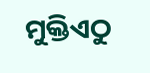ମୁକ୍ତିଏଠୁ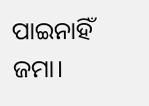ପାଇନାହିଁ ଜମା।